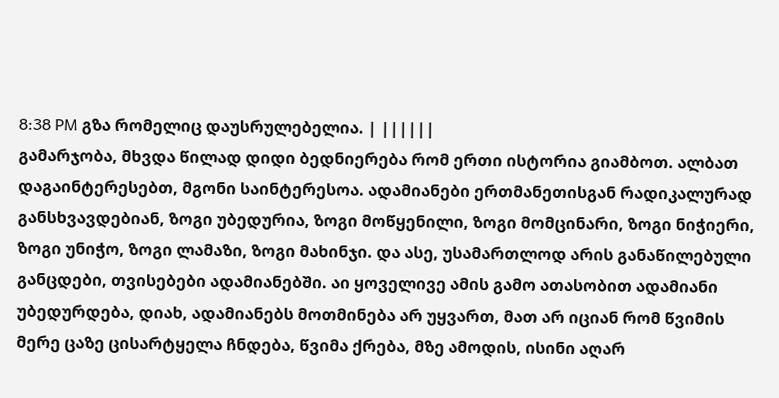8:38 PM გზა რომელიც დაუსრულებელია. | ||||||
გამარჯობა, მხვდა წილად დიდი ბედნიერება რომ ერთი ისტორია გიამბოთ. ალბათ დაგაინტერესებთ, მგონი საინტერესოა. ადამიანები ერთმანეთისგან რადიკალურად განსხვავდებიან, ზოგი უბედურია, ზოგი მოწყენილი, ზოგი მომცინარი, ზოგი ნიჭიერი, ზოგი უნიჭო, ზოგი ლამაზი, ზოგი მახინჯი. და ასე, უსამართლოდ არის განაწილებული განცდები, თვისებები ადამიანებში. აი ყოველივე ამის გამო ათასობით ადამიანი უბედურდება, დიახ, ადამიანებს მოთმინება არ უყვართ, მათ არ იციან რომ წვიმის მერე ცაზე ცისარტყელა ჩნდება, წვიმა ქრება, მზე ამოდის, ისინი აღარ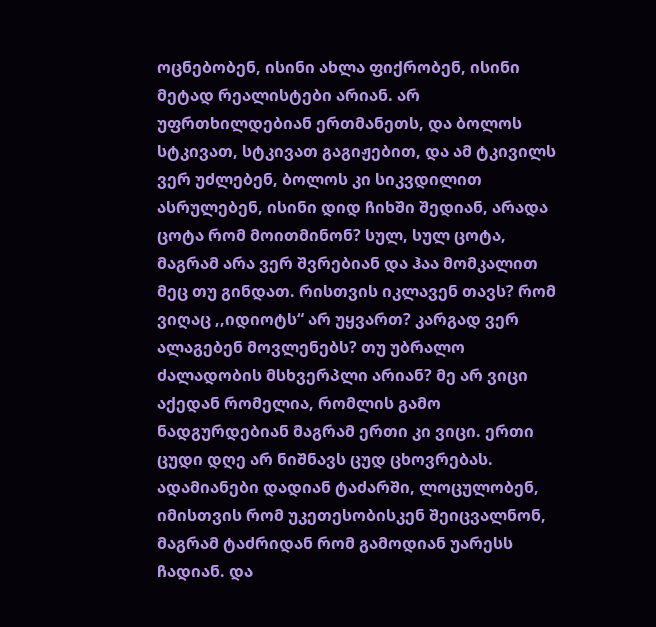ოცნებობენ, ისინი ახლა ფიქრობენ, ისინი მეტად რეალისტები არიან. არ უფრთხილდებიან ერთმანეთს, და ბოლოს სტკივათ, სტკივათ გაგიჟებით, და ამ ტკივილს ვერ უძლებენ, ბოლოს კი სიკვდილით ასრულებენ, ისინი დიდ ჩიხში შედიან, არადა ცოტა რომ მოითმინონ? სულ, სულ ცოტა, მაგრამ არა ვერ შვრებიან და ჰაა მომკალით მეც თუ გინდათ. რისთვის იკლავენ თავს? რომ ვიღაც ,,იდიოტს“ არ უყვართ? კარგად ვერ ალაგებენ მოვლენებს? თუ უბრალო ძალადობის მსხვერპლი არიან? მე არ ვიცი აქედან რომელია, რომლის გამო ნადგურდებიან მაგრამ ერთი კი ვიცი. ერთი ცუდი დღე არ ნიშნავს ცუდ ცხოვრებას. ადამიანები დადიან ტაძარში, ლოცულობენ, იმისთვის რომ უკეთესობისკენ შეიცვალნონ, მაგრამ ტაძრიდან რომ გამოდიან უარესს ჩადიან. და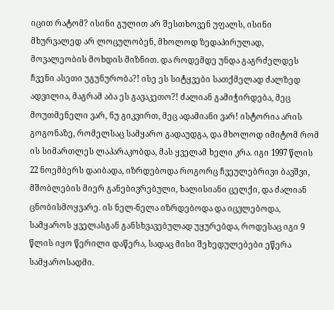იცით რატომ? ისინი გულით არ შესთხოვენ უფალს, ისინი მხურვალედ არ ლოცულობენ, მხოლოდ ზედაპირულად, მოვალეობის მოხდის მიზნით. და როდემდე უნდა გაგრძელდეს ჩვენი ასეთი უგუნურობა?! ისე ეს სიტყვები სათქმელად ძალზედ ადვილია, მაგრამ აბა ეს გავაკეთო?! ძალიან გამიჭირდება, მეც მოუთმენელი ვარ, ნუ გიკვირთ, მეც ადამიანი ვარ! ისტორია არის გოგონაზე, რომელსაც სამყარო გადაუდგა, და მხოლოდ იმიტომ რომ ის სიმართლეს ლაპარაკობდა, მას ყველამ ხელი კრა. იგი 1997 წლის 22 ნოემბერს დაიბადა, იზრდებოდა როგორც ჩვეულებრივი ბავშვი, მშობლების მიერ განებივრებული, ხალისიანი ცელქი, და ძალიან ცნობისმოყვარე. ის ნელ-ნელა იზრდებოდა და იცვლებოდა, სამყაროს ყველასგან განსხვავებულად უყურებდა, როდესაც იგი 9 წლის იყო წერილი დაწერა, სადაც მისი შეხედულებები ეწერა სამყაროსადმი.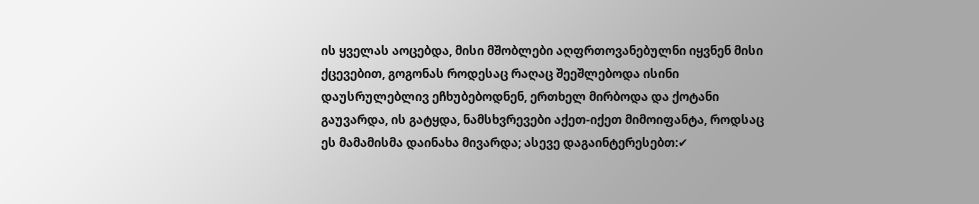ის ყველას აოცებდა, მისი მშობლები აღფრთოვანებულნი იყვნენ მისი ქცევებით, გოგონას როდესაც რაღაც შეეშლებოდა ისინი დაუსრულებლივ ეჩხუბებოდნენ, ერთხელ მირბოდა და ქოტანი გაუვარდა, ის გატყდა, ნამსხვრევები აქეთ-იქეთ მიმოიფანტა, როდსაც ეს მამამისმა დაინახა მივარდა; ასევე დაგაინტერესებთ:✔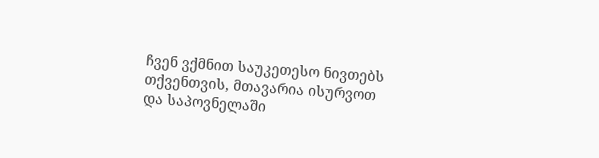ჩვენ ვქმნით საუკეთესო ნივთებს თქვენთვის, მთავარია ისურვოთ და საპოვნელაში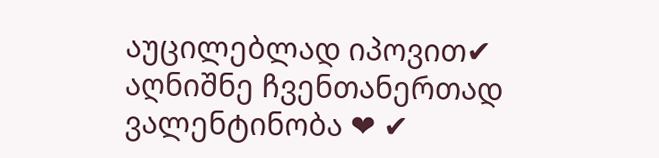აუცილებლად იპოვით✔ აღნიშნე ჩვენთანერთად ვალენტინობა ❤ ✔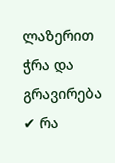ლაზერით ჭრა და გრავირება ✔ რა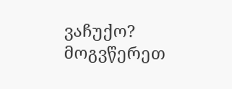ვაჩუქო? მოგვწერეთ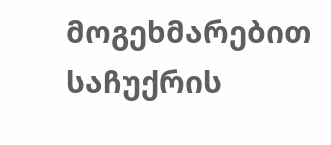მოგეხმარებით საჩუქრის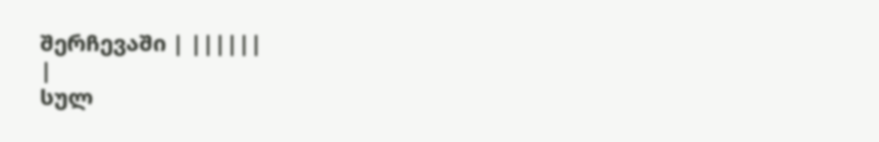შერჩევაში | ||||||
|
სულ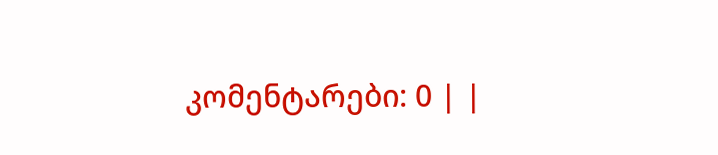კომენტარები: 0 | |